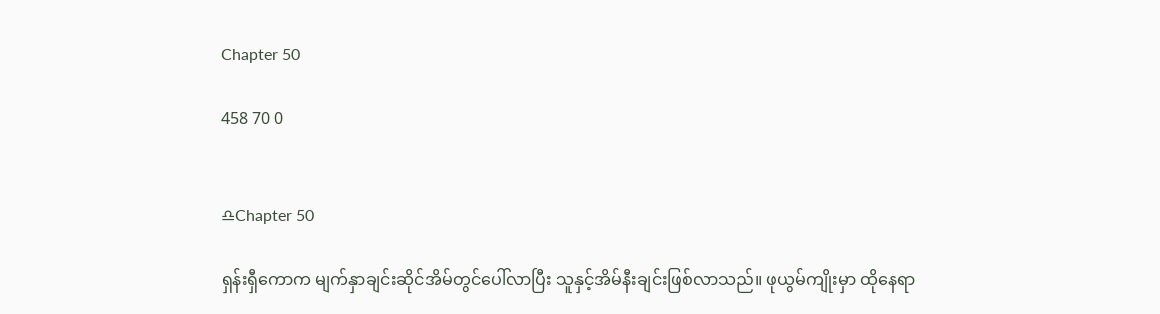Chapter 50

458 70 0


♎Chapter 50

ရှန်းရှီကောက မျက်နှာချင်းဆိုင်အိမ်တွင်ပေါ်လာပြီး သူနှင့်အိမ်နီးချင်းဖြစ်လာသည်။ ဖုယွမ်ကျိုးမှာ ထိုနေရာ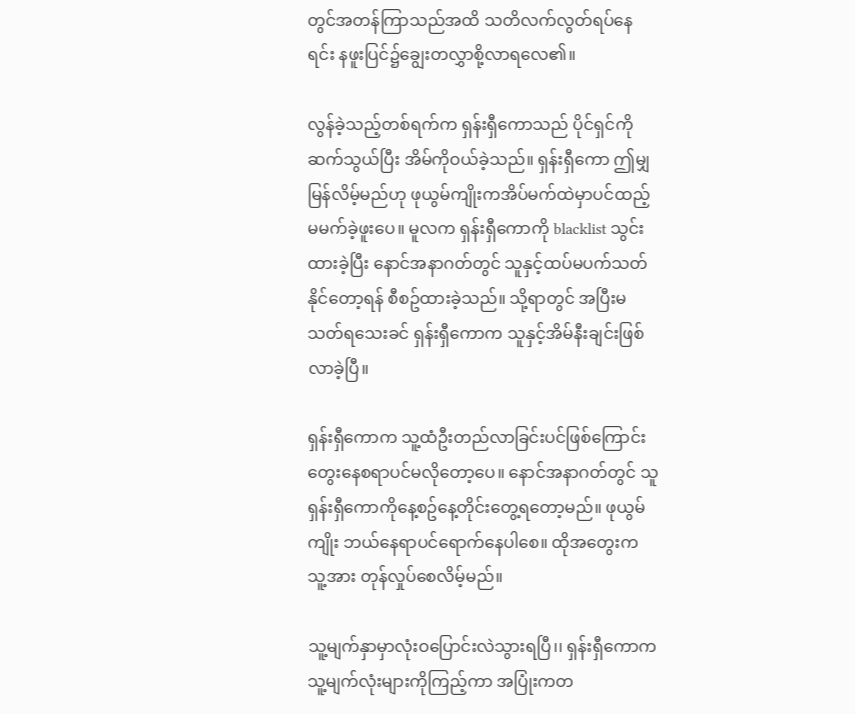တွင်အတန်ကြာသည်အထိ သတိလက်လွတ်ရပ်နေရင်း နဖူးပြင်၌ချွေးတလွှာစို့လာရလေ၏။

လွန်ခဲ့သည့်တစ်ရက်က ရှန်းရှီကောသည် ပိုင်ရှင်ကိုဆက်သွယ်ပြီး အိမ်ကိုဝယ်ခဲ့သည်။ ရှန်းရှီကော ဤမျှမြန်လိမ့်မည်ဟု ဖုယွမ်ကျိုးကအိပ်မက်ထဲမှာပင်ထည့်မမက်ခဲ့ဖူးပေ။ မူလက ရှန်းရှီကောကို blacklist သွင်းထားခဲ့ပြီး နောင်အနာဂတ်တွင် သူနှင့်ထပ်မပက်သတ်နိုင်တော့ရန် စီစဥ်ထားခဲ့သည်။ သို့ရာတွင် အပြီးမသတ်ရသေးခင် ရှန်းရှီကောက သူနှင့်အိမ်နီးချင်းဖြစ်လာခဲ့ပြီ။

ရှန်းရှီကောက သူ့ထံဦးတည်လာခြင်းပင်ဖြစ်ကြောင်း တွေးနေစရာပင်မလိုတော့ပေ။ နောင်အနာဂတ်တွင် သူရှန်းရှီကောကိုနေ့စဥ်နေ့တိုင်းတွေ့ရတော့မည်။ ဖုယွမ်ကျိုး ဘယ်နေရာပင်ရောက်နေပါစေ။ ထိုအတွေးက သူ့အား တုန်လှုပ်စေလိမ့်မည်။

သူ့မျက်နှာမှာလုံးဝပြောင်းလဲသွားရပြီ၊၊ ရှန်းရှီကောကသူ့မျက်လုံးများကိုကြည့်ကာ အပြုံးကတ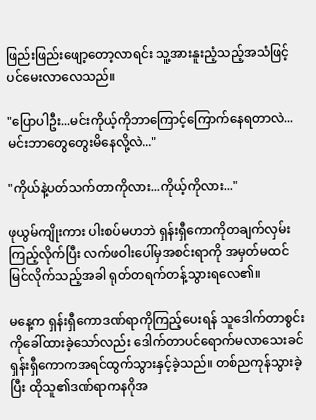ဖြည်းဖြည်းဖျော့တော့လာရင်း သူ့အားနူးညံ့သည့်အသံဖြင့်ပင်မေးလာလေသည်။

"ပြောပါဦး...မင်းကိုယ့်ကိုဘာကြောင့်ကြောက်နေရတာလဲ...မင်းဘာတွေတွေးမိနေလို့လဲ..."

"ကိုယ်နဲ့ပတ်သက်တာကိုလား...ကိုယ့်ကိုလား..."

ဖုယွမ်ကျိုးကား ပါးစပ်မဟဘဲ ရှန်းရှီကောကိုတချက်လှမ်းကြည့်လိုက်ပြီး လက်ဖဝါးပေါ်မှအစင်းရာကို အမှတ်မထင်မြင်လိုက်သည့်အခါ ရုတ်တရက်တန့်သွားရလေ၏။

မနေ့က ရှန်းရှီကောဒဏ်ရာကိုကြည့်ပေးရန် သူဒေါက်တာစွင်းကိုခေါ်ထားခဲ့သော်လည်း ဒေါက်တာပင်ရောက်မလာသေးခင် ရှန်းရှီကောကအရင်ထွက်သွားနှင့်ခဲ့သည်။ တစ်ညကုန်သွားခဲ့ပြီး ထိုသူ၏ဒဏ်ရာကနဂိုအ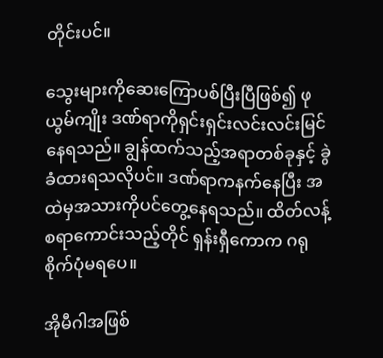တိုင်းပင်။

သွေးများကိုဆေးကြောပစ်ပြီးပြီဖြစ်၍ ဖုယွမ်ကျိုး ဒဏ်ရာကိုရှင်းရှင်းလင်းလင်းမြင်နေရသည်။ ချွန်ထက်သည့်အရာတစ်ခုနှင့် ခွဲခံထားရသလိုပင်။ ဒဏ်ရာကနက်နေပြီး အထဲမှအသားကိုပင်တွေ့နေရသည်။ ထိတ်လန့်စရာကောင်းသည့်တိုင် ရှန်းရှီကောက ဂရုစိုက်ပုံမရပေ။

အိုမီဂါအဖြစ်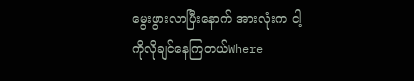မွေးဖွားလာပြီးနောက် အားလုံးက ငါ့ကိုလိုချင်နေကြတယ်Where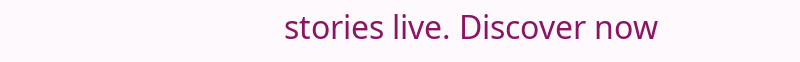stories live. Discover now